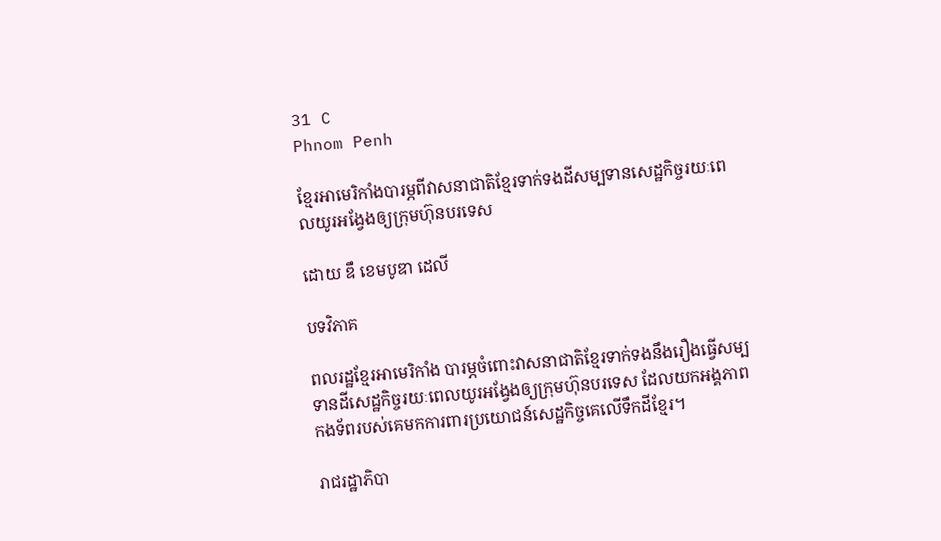31 C
Phnom Penh

ខ្មែរអាមេរិកាំងបារម្ភពីវាសនាជាតិខ្មែរទាក់ទងដីសម្បទានសេដ្ឋកិច្ចរយៈពេលយូរអង្វែងឲ្យក្រុមហ៊ុនបរទេស

ដោយ ឌឹ ខេមបូឌា ដេលី

បទវិភាគ

ពលរដ្ឋខ្មែរអាមេរិកាំង បារម្ភចំពោះវាសនាជាតិខ្មែរទាក់ទងនឹងរឿងធ្វើសម្បទានដីសេដ្ឋកិច្ចរយៈពេលយូរអង្វែងឲ្យក្រុមហ៊ុនបរទេស ដែលយកអង្គភាពកងទ័ពរបស់គេមកការពារប្រយោជន៍សេដ្ឋកិច្ចគេលើទឹកដីខ្មែរ។

រាជរដ្ឋាភិបា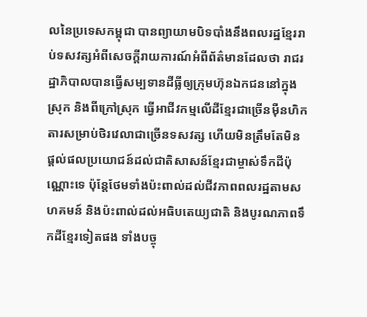លនៃប្រទេសកម្ពុជា បានព្យាយាមបិទបាំងនឹងពលរដ្ឋខ្មែររាប់ទសវត្សអំពីសេចក្តីរាយការណ៍អំពីព័ត៌មានដែលថា រាជរដ្ឋាភិបាលបានធ្វើសម្បទានដីធ្លីឲ្យក្រុមហ៊ុនឯកជននៅក្នុងស្រុក និងពីក្រៅស្រុក ធ្វើអាជីវកម្មលើដីខ្មែរជាច្រើនម៉ឺនហិកតារសម្រាប់ថិរវេលាជាច្រើនទសវត្ស ហើយមិនត្រឹមតែមិនផ្តល់ផលប្រយោជន៍ដល់ជាតិសាសន៍ខ្មែរជាម្ចាស់ទឹកដីប៉ុណ្ណោះទេ ប៉ុន្តែថែមទាំងប៉ះពាល់ដល់ជីវភាពពលរដ្ឋតាមសហគមន៍ និងប៉ះពាល់ដល់អធិបតេយ្យជាតិ និងបូរណភាពទឹកដីខ្មែរទៀតផង ទាំងបច្ចុ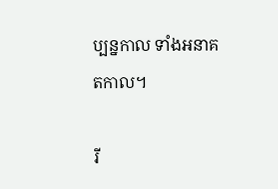ប្បន្នកាល ទាំងអនាគតកាល។

រី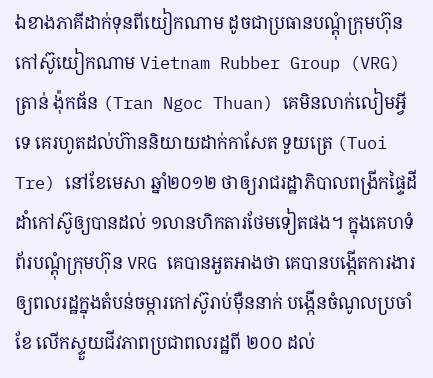ឯខាងភាគីដាក់ទុនពីយៀកណាម ដូចជាប្រធានបណ្ដុំក្រុមហ៊ុនកៅស៊ូយៀកណាម Vietnam Rubber Group (VRG) ត្រាន់ ង៉ុកធ័ន (Tran Ngoc Thuan) គេមិនលាក់លៀមអ្វីទេ គេរហូតដល់ហ៊ាននិយាយដាក់កាសែត ទួយត្រេ (Tuoi Tre) នៅខែមេសា ឆ្នាំ២០១២ ថាឲ្យរាជរដ្ឋាភិបាលពង្រីកផ្ទៃដីដាំកៅស៊ូឲ្យបានដល់ ១លានហិកតារថែមទៀតផង។ ក្នុងគេហទំព័របណ្ដុំក្រុមហ៊ុន VRG គេបានអួតអាងថា គេបានបង្កើតការងារឲ្យពលរដ្ឋក្នុងតំបន់ចម្ការកៅស៊ូរាប់ម៉ឺននាក់ បង្កើនចំណូលប្រចាំខែ លើកស្ទួយជីវភាពប្រជាពលរដ្ឋពី ២០០ ដល់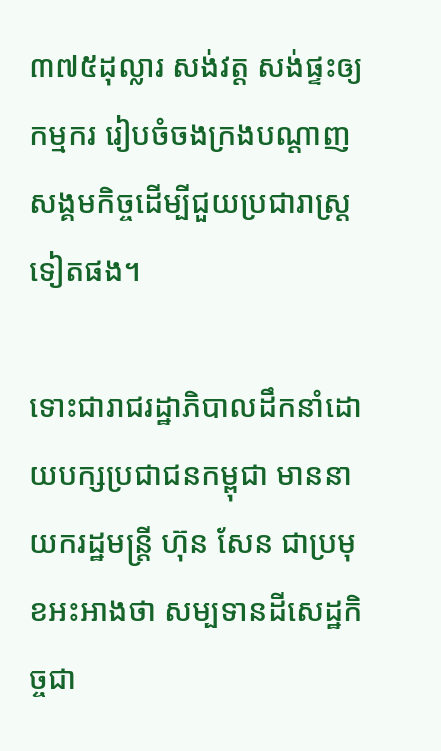៣៧៥ដុល្លារ សង់វត្ត សង់ផ្ទះឲ្យកម្មករ រៀបចំចងក្រងបណ្ដាញសង្គមកិច្ចដើម្បីជួយប្រជារាស្ត្រទៀតផង។

ទោះជារាជរដ្ឋាភិបាលដឹកនាំដោយបក្សប្រជាជនកម្ពុជា មាននាយករដ្ឋមន្ត្រី ហ៊ុន សែន ជាប្រមុខអះអាងថា សម្បទានដីសេដ្ឋកិច្ចជា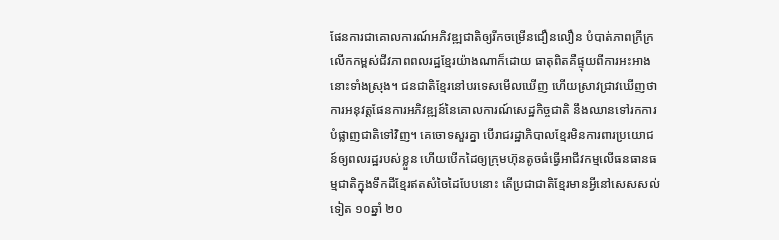ផែនការជាគោលការណ៍អភិវឌ្ឍជាតិឲ្យរីកចម្រើនជឿនលឿន បំបាត់ភាពក្រីក្រ លើកកម្ពស់ជីវភាពពលរដ្ឋខ្មែរយ៉ាងណាក៏ដោយ ធាតុពិតគឺផ្ទុយពីការអះអាងនោះទាំងស្រុង។ ជនជាតិខ្មែរនៅបរទេសមើលឃើញ ហើយស្រាវជ្រាវឃើញថា ការអនុវត្តផែនការអភិវឌ្ឍន៍នៃគោលការណ៍សេដ្ឋកិច្ចជាតិ នឹងឈានទៅរកការបំផ្លាញជាតិទៅវិញ។ គេចោទសួរគ្នា បើរាជរដ្ឋាភិបាលខ្មែរមិនការពារប្រយោជន៍ឲ្យពលរដ្ឋរបស់ខ្លួន ហើយបើកដៃឲ្យក្រុមហ៊ុនតូចធំធ្វើអាជីវកម្មលើធនធានធម្មជាតិក្នុងទឹកដីខ្មែរឥតសំចៃដៃបែបនោះ តើប្រជាជាតិខ្មែរមានអ្វីនៅសេសសល់ទៀត ១០ឆ្នាំ ២០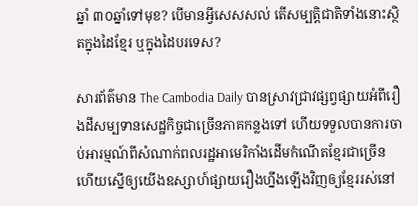ឆ្នាំ ៣០ឆ្នាំទៅមុខ? បើមានអ្វីសេសសល់ តើសម្បត្តិជាតិទាំងនោះស្ថិតក្នុងដៃខ្មែរ ឬក្នុងដៃបរទេស?

សារព័ត៌មាន The Cambodia Daily បានស្រាវជ្រាវផ្សព្វផ្សាយអំពីរឿងដីសម្បទានសេដ្ឋកិច្ចជាច្រើនភាគកន្លងទៅ ហើយទទួលបានការចាប់អារម្មណ៍ពីសំណាក់ពលរដ្ឋអាមេរិកាំងដើមកំណើតខ្មែរជាច្រើន ហើយស្នើឲ្យយើងឧស្សាហ៍ផ្សាយរឿងហ្នឹងឡើងវិញឲ្យខ្មែររស់នៅ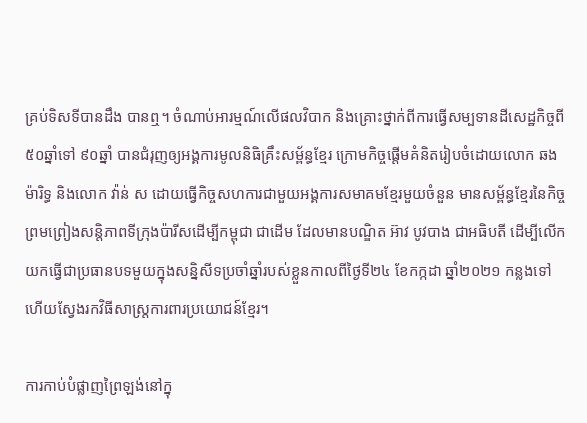គ្រប់ទិសទីបានដឹង បានឮ។ ចំណាប់អារម្មណ៍លើផលវិបាក និងគ្រោះថ្នាក់ពីការធ្វើសម្បទានដីសេដ្ឋកិច្ចពី ៥០ឆ្នាំទៅ ៩០ឆ្នាំ បានជំរុញឲ្យអង្គការមូលនិធិគ្រឹះសម្ព័ន្ធខ្មែរ ក្រោមកិច្ចផ្តើមគំនិតរៀបចំដោយលោក ឆង ម៉ារិទ្ធ និងលោក វ៉ាន់ ស ដោយធ្វើកិច្ចសហការជាមួយអង្គការសមាគមខ្មែរមួយចំនួន មានសម្ព័ន្ធខ្មែរនៃកិច្ចព្រមព្រៀងសន្តិភាពទីក្រុងប៉ារីសដើម្បីកម្ពុជា ជាដើម ដែលមានបណ្ឌិត អ៊ាវ បូវបាង ជាអធិបតី ដើម្បីលើកយកធ្វើជាប្រធានបទមួយក្នុងសន្និសីទប្រចាំឆ្នាំរបស់ខ្លួនកាលពីថ្ងៃទី២៤ ខែកក្កដា ឆ្នាំ២០២១ កន្លងទៅ ហើយស្វែងរកវិធីសាស្ត្រការពារប្រយោជន៍ខ្មែរ។

ការកាប់បំផ្លាញព្រៃឡង់នៅក្នុ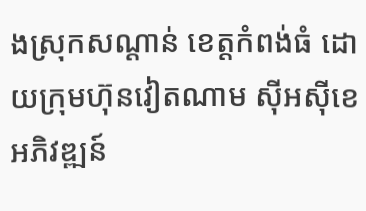ងស្រុកសណ្ដាន់ ខេត្តកំពង់ធំ ដោយក្រុមហ៊ុនវៀតណាម ស៊ីអស៊ីខេ អភិវឌ្ឍន៍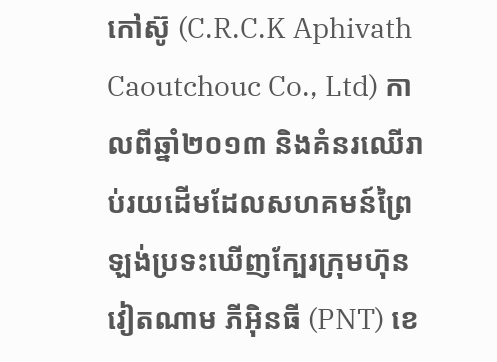កៅស៊ូ (C.R.C.K Aphivath Caoutchouc Co., Ltd) កាលពីឆ្នាំ២០១៣ និងគំនរឈើរាប់រយដើមដែលសហគមន៍ព្រៃឡង់ប្រទះឃើញក្បែរក្រុមហ៊ុនវៀតណាម ភីអ៊ិនធី (PNT) ខេ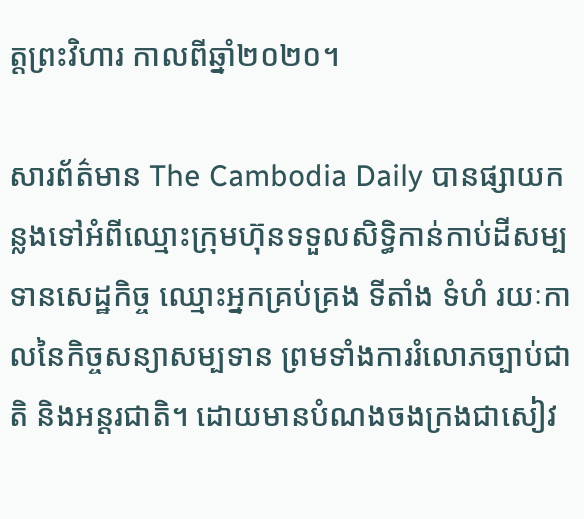ត្តព្រះវិហារ កាលពីឆ្នាំ២០២០។

សារព័ត៌មាន The Cambodia Daily បានផ្សាយកន្លងទៅអំពីឈ្មោះក្រុមហ៊ុនទទួលសិទ្ធិកាន់កាប់ដីសម្បទានសេដ្ឋកិច្ច ឈ្មោះអ្នកគ្រប់គ្រង ទីតាំង ទំហំ រយៈកាលនៃកិច្ចសន្យាសម្បទាន ព្រមទាំងការរំលោភច្បាប់ជាតិ និងអន្តរជាតិ។ ដោយមានបំណងចងក្រងជាសៀវ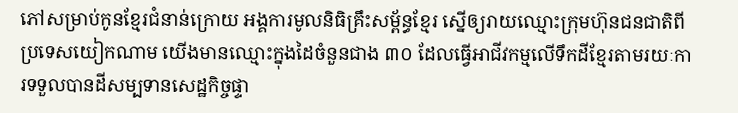ភៅសម្រាប់កូនខ្មែរជំនាន់ក្រោយ អង្គការមូលនិធិគ្រឹះសម្ព័ន្ធខ្មែរ ស្នើឲ្យរាយឈ្មោះក្រុមហ៊ុនជនជាតិពីប្រទេសយៀកណាម យើងមានឈ្មោះក្នុងដៃចំនួនជាង ៣០ ដែលធ្វើអាជីវកម្មលើទឹកដីខ្មែរតាមរយៈការទទួលបានដីសម្បទានសេដ្ឋកិច្ចផ្ទា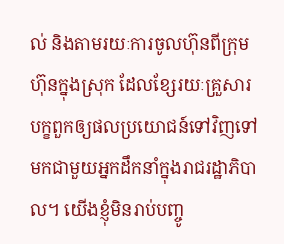ល់ និងតាមរយៈការចូលហ៊ុនពីក្រុមហ៊ុនក្នុងស្រុក ដែលខ្សែរយៈគ្រួសារបក្ខពួកឲ្យផលប្រយោជន៍ទៅវិញទៅមកជាមួយអ្នកដឹកនាំក្នុងរាជរដ្ឋាភិបាល។ យើងខ្ញុំមិនរាប់បញ្ចូ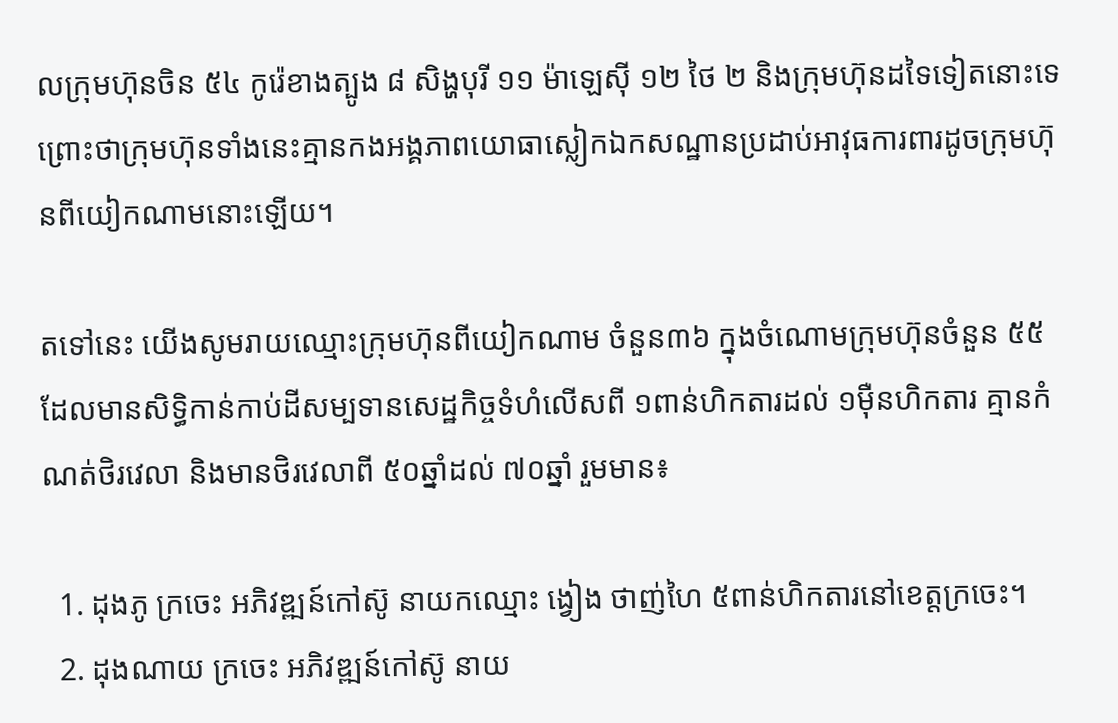លក្រុមហ៊ុនចិន ៥៤ កូរ៉េខាងត្បូង ៨ សិង្ហបុរី ១១ ម៉ាឡេស៊ី ១២ ថៃ ២ និងក្រុមហ៊ុនដទៃទៀតនោះទេ ព្រោះថាក្រុមហ៊ុនទាំងនេះគ្មានកងអង្គភាពយោធាស្លៀកឯកសណ្ឋានប្រដាប់អាវុធការពារដូចក្រុមហ៊ុនពីយៀកណាមនោះឡើយ។

តទៅនេះ យើងសូមរាយឈ្មោះក្រុមហ៊ុនពីយៀកណាម ចំនួន៣៦ ក្នុងចំណោមក្រុមហ៊ុនចំនួន ៥៥ ដែលមានសិទ្ធិកាន់កាប់ដីសម្បទានសេដ្ឋកិច្ចទំហំលើសពី ១ពាន់ហិកតារដល់ ១ម៉ឺនហិកតារ គ្មានកំណត់ថិរវេលា និងមានថិរវេលាពី ៥០ឆ្នាំដល់ ៧០ឆ្នាំ រួមមាន៖

  1. ដុងភូ ក្រចេះ អភិវឌ្ឍន៍កៅស៊ូ នាយកឈ្មោះ ង្វៀង ថាញ់ហៃ ៥ពាន់ហិកតារនៅខេត្តក្រចេះ។
  2. ដុងណាយ ក្រចេះ អភិវឌ្ឍន៍កៅស៊ូ នាយ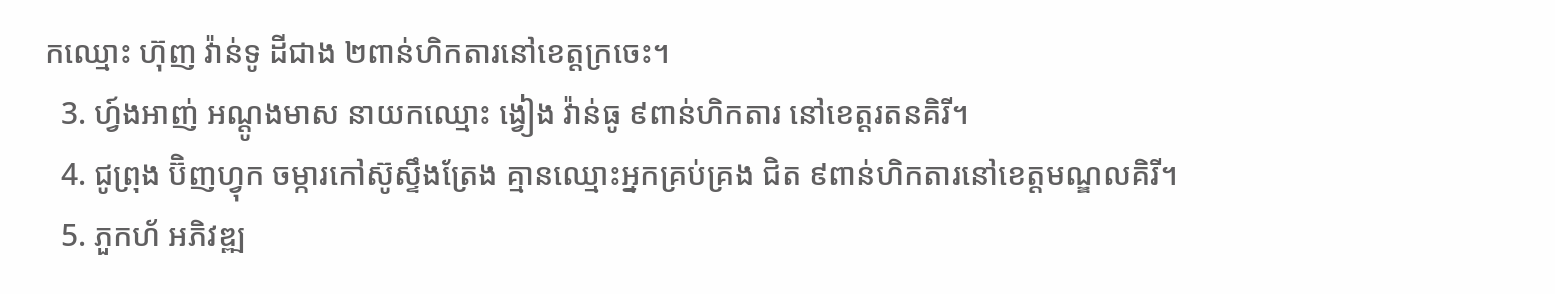កឈ្មោះ ហ៊ុញ វ៉ាន់ទូ ដីជាង ២ពាន់ហិកតារនៅខេត្តក្រចេះ។
  3. ហ្វ៍ងអាញ់ អណ្តូងមាស នាយកឈ្មោះ ង្វៀង វ៉ាន់ធូ ៩ពាន់ហិកតារ នៅខេត្តរតនគិរី។
  4. ជូព្រុង ប៊ិញហ្វុក ចម្ការកៅស៊ូស្ទឹងត្រែង គ្មានឈ្មោះអ្នកគ្រប់គ្រង ជិត ៩ពាន់ហិកតារនៅខេត្តមណ្ឌលគិរី។
  5. ភួកហ័ អភិវឌ្ឍ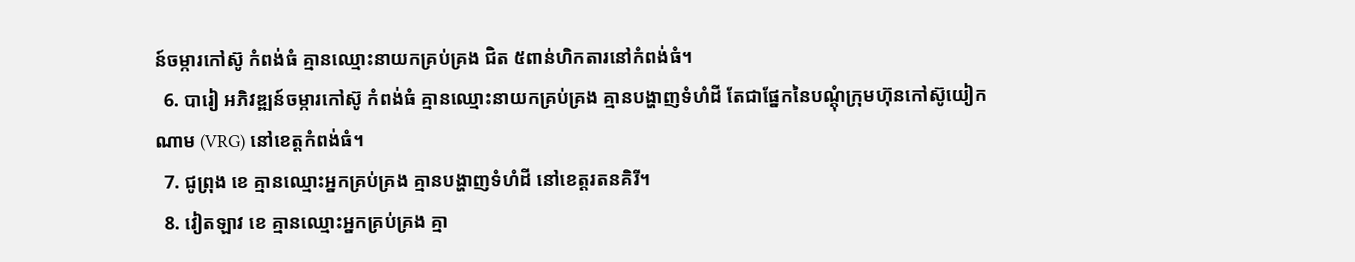ន៍ចម្ការកៅស៊ូ កំពង់ធំ គ្មានឈ្មោះនាយកគ្រប់គ្រង ជិត ៥ពាន់ហិកតារនៅកំពង់ធំ។
  6. បារៀ អភិវឌ្ឍន៍ចម្ការកៅស៊ូ កំពង់ធំ គ្មានឈ្មោះនាយកគ្រប់គ្រង គ្មានបង្ហាញទំហំដី តែជាផ្នែកនៃបណ្ដុំក្រុមហ៊ុនកៅស៊ូយៀកណាម (VRG) នៅខេត្តកំពង់ធំ។
  7. ជូព្រុង ខេ គ្មានឈ្មោះអ្នកគ្រប់គ្រង គ្មានបង្ហាញទំហំដី នៅខេត្តរតនគិរី។
  8. វៀតឡាវ ខេ គ្មានឈ្មោះអ្នកគ្រប់គ្រង គ្មា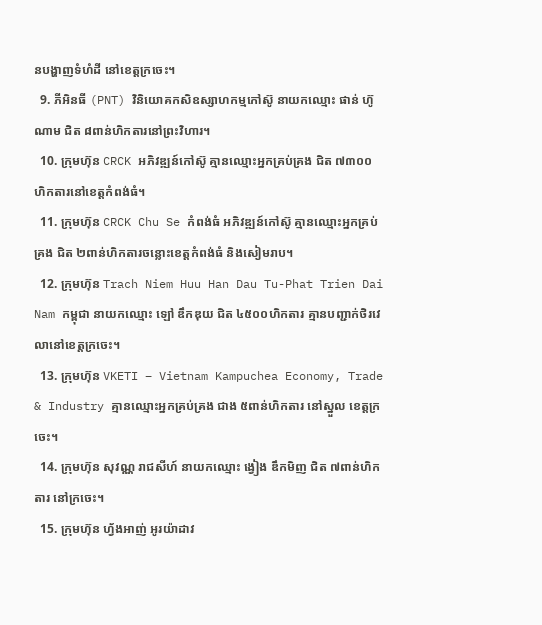នបង្ហាញទំហំដី នៅខេត្តក្រចេះ។
  9. ភីអិនធី (PNT) វិនិយោគកសិឧស្សាហកម្មកៅស៊ូ នាយកឈ្មោះ ផាន់ ហ៊ូណាម ជិត ៨ពាន់ហិកតារនៅព្រះវិហារ។
  10. ក្រុមហ៊ុន CRCK អភិវឌ្ឍន៍កៅស៊ូ គ្មានឈ្មោះអ្នកគ្រប់គ្រង ជិត ៧៣០០ហិកតារនៅខេត្តកំពង់ធំ។
  11. ក្រុមហ៊ុន CRCK Chu Se កំពង់ធំ អភិវឌ្ឍន៍កៅស៊ូ គ្មានឈ្មោះអ្នកគ្រប់គ្រង ជិត ២ពាន់ហិកតារចន្លោះខេត្តកំពង់ធំ និងសៀមរាប។
  12. ក្រុមហ៊ុន Trach Niem Huu Han Dau Tu-Phat Trien Dai Nam កម្ពុជា នាយកឈ្មោះ ឡៅ ឌឹកឌុយ ជិត ៤៥០០ហិកតារ គ្មានបញ្ជាក់ថិរវេលានៅខេត្តក្រចេះ។
  13. ក្រុមហ៊ុន VKETI – Vietnam Kampuchea Economy, Trade & Industry គ្មានឈ្មោះអ្នកគ្រប់គ្រង ជាង ៥ពាន់ហិកតារ នៅស្នួល ខេត្តក្រចេះ។
  14. ក្រុមហ៊ុន សុវណ្ណ រាជសីហ៍ នាយកឈ្មោះ ង្វៀង ឌឹកមិញ ជិត ៧ពាន់ហិកតារ នៅក្រចេះ។
  15. ក្រុមហ៊ុន ហ្វ័ងអាញ់ អូរយ៉ាដាវ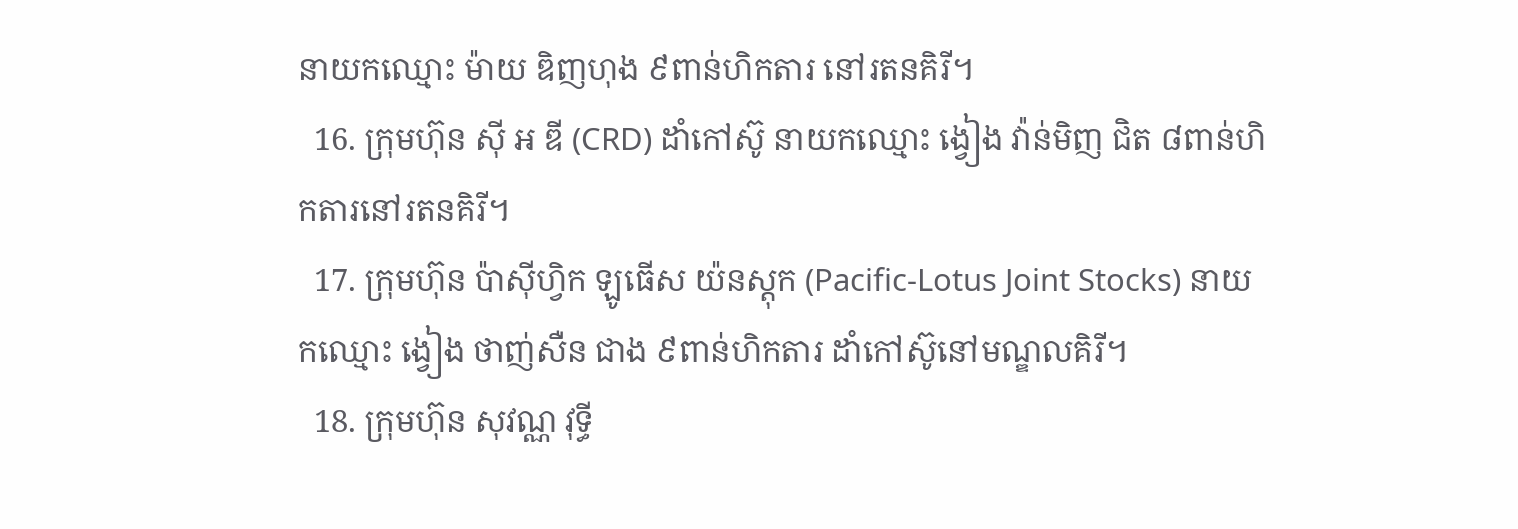នាយកឈ្មោះ ម៉ាយ ឌិញហុង ៩ពាន់ហិកតារ នៅរតនគិរី។
  16. ក្រុមហ៊ុន ស៊ី អ ឌី (CRD) ដាំកៅស៊ូ នាយកឈ្មោះ ង្វៀង វ៉ាន់មិញ ជិត ៨ពាន់ហិកតារនៅរតនគិរី។
  17. ក្រុមហ៊ុន ប៉ាស៊ីហ្វិក ឡូធើស យ៉នស្តុក (Pacific-Lotus Joint Stocks) នាយកឈ្មោះ ង្វៀង ថាញ់សឺន ជាង ៩ពាន់ហិកតារ ដាំកៅស៊ូនៅមណ្ឌលគិរី។
  18. ក្រុមហ៊ុន សុវណ្ណ វុទ្ធី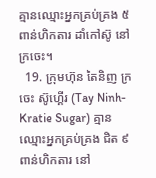គ្មានឈ្មោះអ្នកគ្រប់គ្រង ៥ពាន់ហិកតារ ដាំកៅស៊ូ នៅក្រចេះ។
  19. ក្រុមហ៊ុន តៃនិញ ក្រចេះ ស៊ូហ្គើរ (Tay Ninh-Kratie Sugar) គ្មានឈ្មោះអ្នកគ្រប់គ្រង ជិត ៩ពាន់ហិកតារ នៅ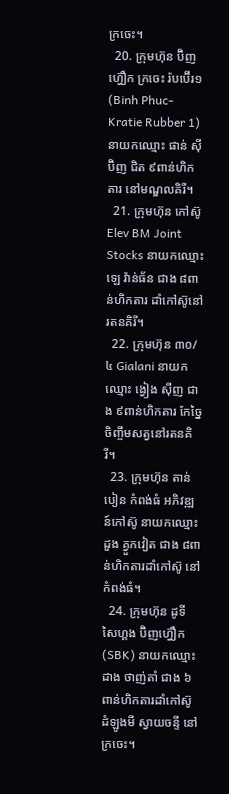ក្រចេះ។
  20. ក្រុមហ៊ុន ប៊ិញហ្វ៊ឿក ក្រចេះ រ៉បប៊ើរ១ (Binh Phuc-Kratie Rubber 1) នាយកឈ្មោះ ផាន់ ស៊ីប៊ិញ ជិត ៩ពាន់ហិកតារ នៅមណ្ឌលគិរី។
  21. ក្រុមហ៊ុន កៅស៊ូ Elev BM Joint Stocks នាយកឈ្មោះ ឡេ វ៉ាន់ធ័ន ជាង ៨ពាន់ហិកតារ ដាំកៅស៊ូនៅរតនគិរី។
  22. ក្រុមហ៊ុន ៣០/៤ Gialani នាយកឈ្មោះ ង្វៀង ស៊ីញ ជាង ៩ពាន់ហិកតារ កែច្នៃ ចិញ្ចឹមសត្វនៅរតនគិរី។
  23. ក្រុមហ៊ុន តាន់បៀន កំពង់ធំ អភិវឌ្ឍន៍កៅស៊ូ នាយកឈ្មោះ ដួង គ្វួកវៀត ជាង ៨ពាន់ហិកតារដាំកៅស៊ូ នៅកំពង់ធំ។
  24. ក្រុមហ៊ុន ដូទី សៃហ្គង ប៊ិញហ្វ៊ឿក (SBK) នាយកឈ្មោះ ដាង ថាញ់តាំ ជាង ៦ពាន់ហិកតារដាំកៅស៊ូ ដំឡូងមី ស្វាយចន្ទី នៅក្រចេះ។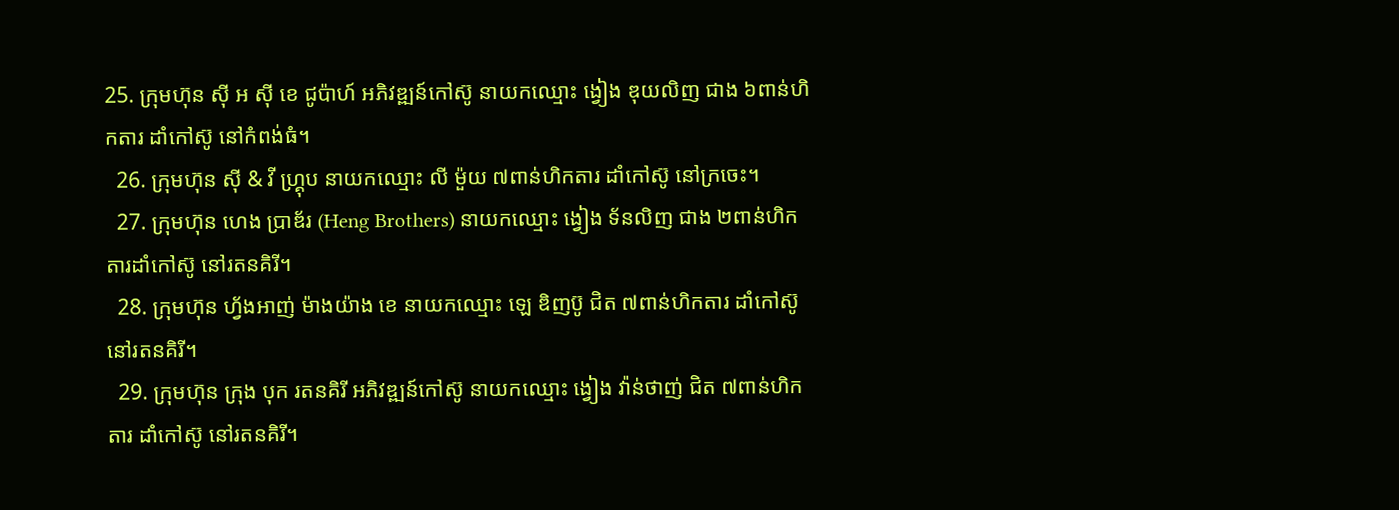25. ក្រុមហ៊ុន ស៊ី អ ស៊ី ខេ ជូប៉ាហ៍ អភិវឌ្ឍន៍កៅស៊ូ នាយកឈ្មោះ ង្វៀង ឌុយលិញ ជាង ៦ពាន់ហិកតារ ដាំកៅស៊ូ នៅកំពង់ធំ។
  26. ក្រុមហ៊ុន ស៊ី & វី ហ្រ្គុប នាយកឈ្មោះ លី ម៉ួយ ៧ពាន់ហិកតារ ដាំកៅស៊ូ នៅក្រចេះ។
  27. ក្រុមហ៊ុន ហេង ប្រាឌ័រ (Heng Brothers) នាយកឈ្មោះ ង្វៀង ទ័នលិញ ជាង ២ពាន់ហិកតារដាំកៅស៊ូ នៅរតនគិរី។
  28. ក្រុមហ៊ុន ហ្វ័ងអាញ់ ម៉ាងយ៉ាង ខេ នាយកឈ្មោះ ឡេ ឌិញប៊ូ ជិត ៧ពាន់ហិកតារ ដាំកៅស៊ូនៅរតនគិរី។
  29. ក្រុមហ៊ុន ក្រុង បុក រតនគិរី អភិវឌ្ឍន៍កៅស៊ូ នាយកឈ្មោះ ង្វៀង វ៉ាន់ថាញ់ ជិត ៧ពាន់ហិកតារ ដាំកៅស៊ូ នៅរតនគិរី។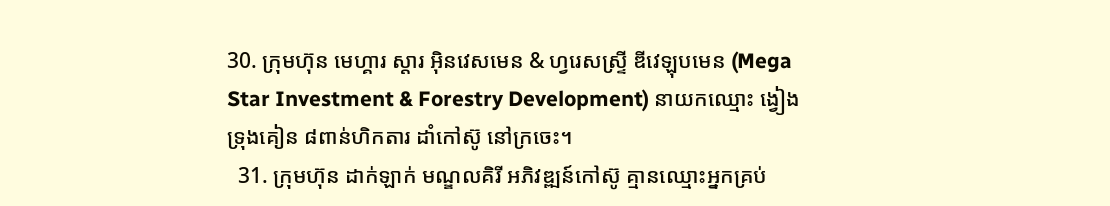30. ក្រុមហ៊ុន មេហ្គារ ស្តារ អ៊ិនវេសមេន & ហ្វរេសស្រ្ទី ឌីវេឡុបមេន (Mega Star Investment & Forestry Development) នាយកឈ្មោះ ង្វៀង ទ្រុងគៀន ៨ពាន់ហិកតារ ដាំកៅស៊ូ នៅក្រចេះ។
  31. ក្រុមហ៊ុន ដាក់ឡាក់ មណ្ឌលគិរី អភិវឌ្ឍន៍កៅស៊ូ គ្មានឈ្មោះអ្នកគ្រប់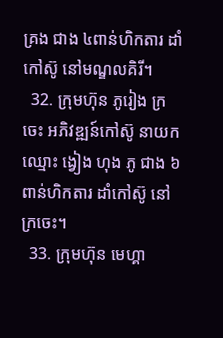គ្រង ជាង ៤ពាន់ហិកតារ ដាំកៅស៊ូ នៅមណ្ឌលគិរី។
  32. ក្រុមហ៊ុន ភូរៀង ក្រចេះ អភិវឌ្ឍន៍កៅស៊ូ នាយកឈ្មោះ ង្វៀង ហុង ភូ ជាង ៦ពាន់ហិកតារ ដាំកៅស៊ូ នៅក្រចេះ។
  33. ក្រុមហ៊ុន មេហ្គា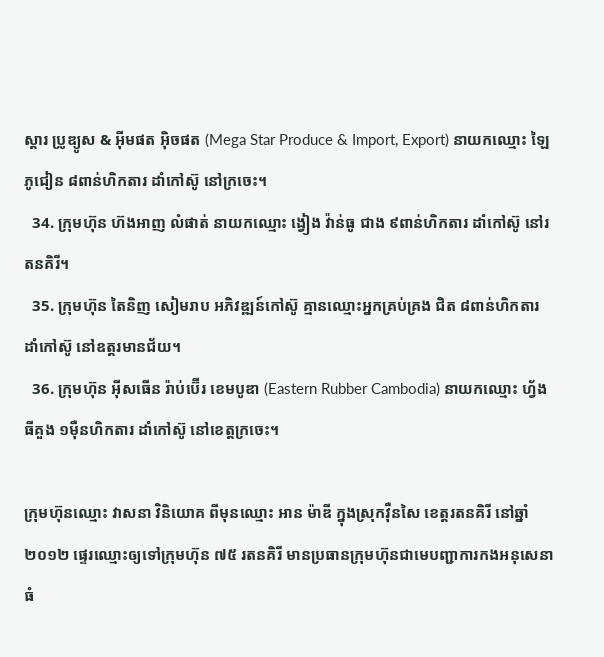ស្តារ ប្រូឌ្យូស & អ៊ីមផត អ៊ិចផត (Mega Star Produce & Import, Export) នាយកឈ្មោះ ឡៃ ភូជៀន ៨ពាន់ហិកតារ ដាំកៅស៊ូ នៅក្រចេះ។
  34. ក្រុមហ៊ុន ហ៊ងអាញ លំផាត់ នាយកឈ្មោះ ង្វៀង វ៉ាន់ធូ ជាង ៩ពាន់ហិកតារ ដាំកៅស៊ូ នៅរតនគិរី។
  35. ក្រុមហ៊ុន តៃនិញ សៀមរាប អភិវឌ្ឍន៍កៅស៊ូ គ្មានឈ្មោះអ្នកគ្រប់គ្រង ជិត ៨ពាន់ហិកតារ ដាំកៅស៊ូ នៅឧត្តរមានជ័យ។
  36. ក្រុមហ៊ុន អ៊ីសធើន រ៉ាប់ប៊ើរ ខេមបូឌា (Eastern Rubber Cambodia) នាយកឈ្មោះ ហ្វ័ង ធីគួង ១ម៉ឺនហិកតារ ដាំកៅស៊ូ នៅខេត្តក្រចេះ។

ក្រុមហ៊ុនឈ្មោះ វាសនា វិនិយោគ ពីមុនឈ្មោះ អាន ម៉ាឌី ក្នុងស្រុកវ៉ឺនសៃ ខេត្តរតនគិរី នៅឆ្នាំ២០១២ ផ្ទេរឈ្មោះឲ្យទៅក្រុមហ៊ុន ៧៥ រតនគិរី មានប្រធានក្រុមហ៊ុនជាមេបញ្ជាការកងអនុសេនាធំ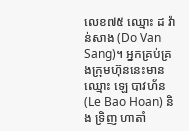លេខ៧៥ ឈ្មោះ ដ វ៉ាន់សាង (Do Van Sang)។ អ្នកគ្រប់គ្រងក្រុមហ៊ុននេះមានឈ្មោះ ឡេ បាវហ័ន (Le Bao Hoan) និង ទ្រិញ ហាតាំ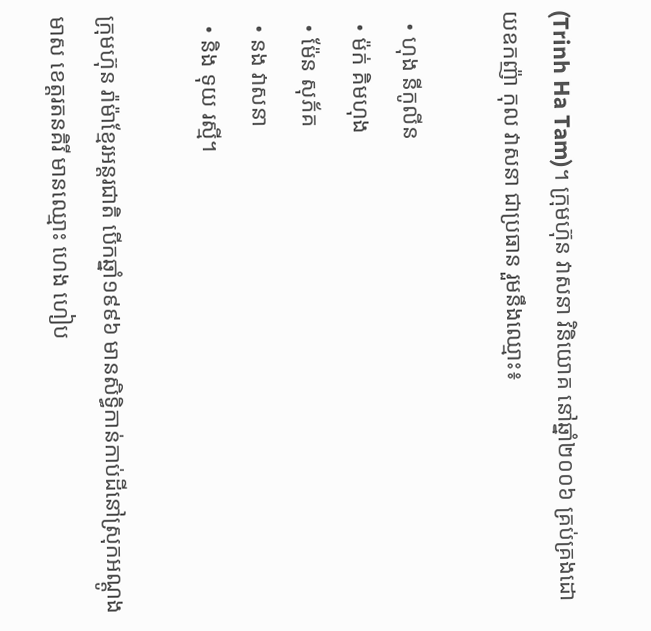(Trinh Ha Tam)។ ក្រុមហ៊ុន វាសនា វិនិយោគ នៅឆ្នាំ២០០៦ គ្រប់គ្រងដោយឧកញ៉ា កុល វាសនា ជាប្រធាន រួមនឹងឈ្មោះ៖

  • ហុង នីកូលីន
  • ម៉ក់ គិមហុង
  • ម៉ែន សុភ័គ
  • នង វាសនា
  • និង ទុយ រស្មី។

ក្រុមហ៊ុន រ៉ាម៉ាខ្មែរអន្តរជាតិ បើកឆ្នាំ១៩៩៦ មានសិទ្ធិកាន់កាប់ដីនៅស្រុកអណ្តូងមាស ខេត្តរតនគិរី មានឈ្មោះ ហេង ហៀប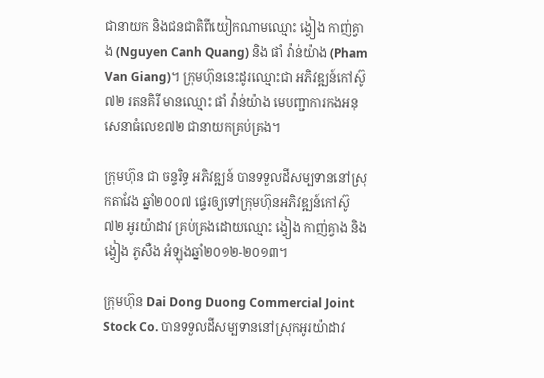ជានាយក និងជនជាតិពីយៀកណាមឈ្មោះ ង្វៀង កាញ់គ្វាង (Nguyen Canh Quang) និង ផាំ វ៉ាន់យ៉ាង (Pham Van Giang)។ ក្រុមហ៊ុននេះដូរឈ្មោះជា អភិវឌ្ឍន៍កៅស៊ូ ៧២ រតនគិរី មានឈ្មោះ ផាំ វ៉ាន់យ៉ាង មេបញ្ជាការកងអនុសេនាធំលេខ៧២ ជានាយកគ្រប់គ្រង។

ក្រុមហ៊ុន ជា ចន្ទរិទ្ធ អភិវឌ្ឍន៍ បានទទួលដីសម្បទាននៅស្រុកតាវែង ឆ្នាំ២០០៧ ផ្ទេរឲ្យទៅក្រុមហ៊ុនអភិវឌ្ឍន៍កៅស៊ូ ៧២ អូរយ៉ាដាវ គ្រប់គ្រងដោយឈ្មោះ ង្វៀង កាញ់គ្វាង និង ង្វៀង ភូសឺង អំឡុងឆ្នាំ២០១២-២០១៣។

ក្រុមហ៊ុន Dai Dong Duong Commercial Joint Stock Co. បានទទួលដីសម្បទាននៅស្រុកអូរយ៉ាដាវ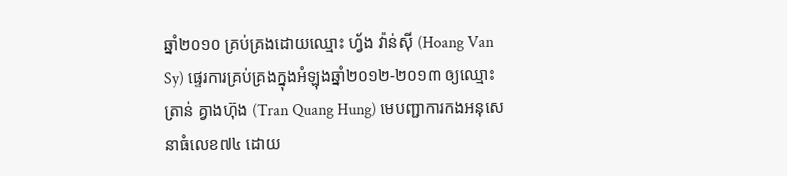ឆ្នាំ២០១០ គ្រប់គ្រងដោយឈ្មោះ ហ្វ័ង វ៉ាន់ស៊ី (Hoang Van Sy) ផ្ទេរការគ្រប់គ្រងក្នុងអំឡុងឆ្នាំ២០១២-២០១៣ ឲ្យឈ្មោះ ត្រាន់ គ្វាងហ៊ុង (Tran Quang Hung) មេបញ្ជាការកងអនុសេនាធំលេខ៧៤ ដោយ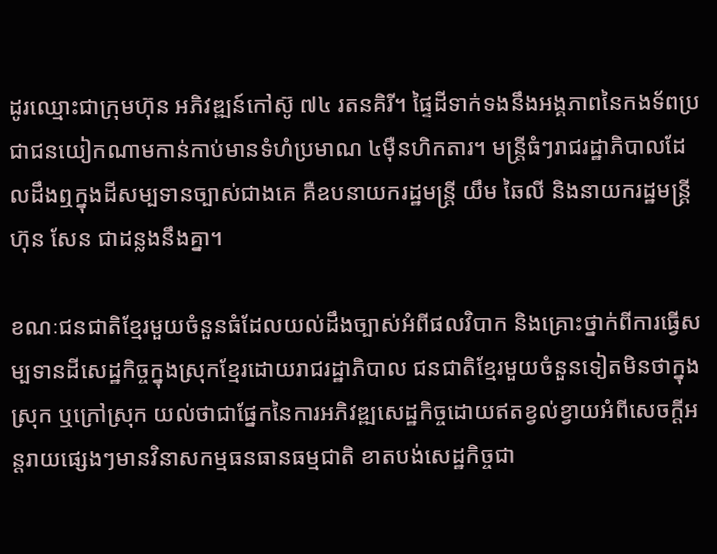ដូរឈ្មោះជាក្រុមហ៊ុន អភិវឌ្ឍន៍កៅស៊ូ ៧៤ រតនគិរី។ ផ្ទៃដីទាក់ទងនឹងអង្គភាពនៃកងទ័ពប្រជាជនយៀកណាមកាន់កាប់មានទំហំប្រមាណ ៤ម៉ឺនហិកតារ។ មន្ត្រីធំៗរាជរដ្ឋាភិបាលដែលដឹងឮក្នុងដីសម្បទានច្បាស់ជាងគេ គឺឧបនាយករដ្ឋមន្ត្រី យឹម ឆៃលី និងនាយករដ្ឋមន្ត្រី ហ៊ុន សែន ជាដន្លងនឹងគ្នា។

ខណៈជនជាតិខ្មែរមួយចំនួនធំដែលយល់ដឹងច្បាស់អំពីផលវិបាក និងគ្រោះថ្នាក់ពីការធ្វើសម្បទានដីសេដ្ឋកិច្ចក្នុងស្រុកខ្មែរដោយរាជរដ្ឋាភិបាល ជនជាតិខ្មែរមួយចំនួនទៀតមិនថាក្នុងស្រុក ឬក្រៅស្រុក យល់ថាជាផ្នែកនៃការអភិវឌ្ឍសេដ្ឋកិច្ចដោយឥតខ្វល់ខ្វាយអំពីសេចក្តីអន្តរាយផ្សេងៗមានវិនាសកម្មធនធានធម្មជាតិ ខាតបង់សេដ្ឋកិច្ចជា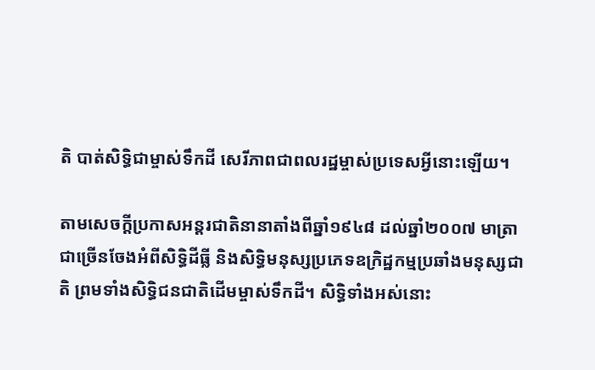តិ បាត់សិទ្ធិជាម្ចាស់ទឹកដី សេរីភាពជាពលរដ្ឋម្ចាស់ប្រទេសអ្វីនោះឡើយ។

តាមសេចក្តីប្រកាសអន្តរជាតិនានាតាំងពីឆ្នាំ១៩៤៨ ដល់ឆ្នាំ២០០៧ មាត្រាជាច្រើនចែងអំពីសិទ្ធិដីធ្លី និងសិទ្ធិមនុស្សប្រភេទឧក្រិដ្ឋកម្មប្រឆាំងមនុស្សជាតិ ព្រមទាំងសិទ្ធិជនជាតិដើមម្ចាស់ទឹកដី។ សិទ្ធិទាំងអស់នោះ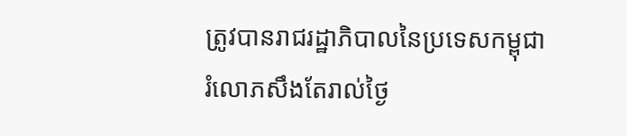ត្រូវបានរាជរដ្ឋាភិបាលនៃប្រទេសកម្ពុជារំលោភសឹងតែរាល់ថ្ងៃ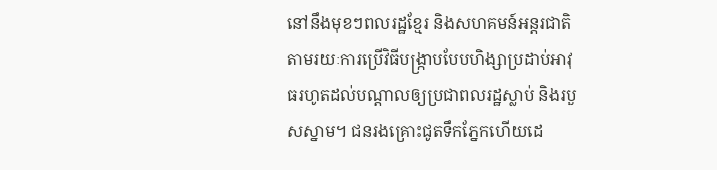នៅនឹងមុខៗពលរដ្ឋខ្មែរ និងសហគមន៍អន្តរជាតិ តាមរយៈការប្រើវិធីបង្ក្រាបបែបហិង្សាប្រដាប់អាវុធរហូតដល់បណ្តាលឲ្យប្រជាពលរដ្ឋស្លាប់ និងរបួសស្នាម។ ជនរងគ្រោះជូតទឹកភ្នែកហើយដេ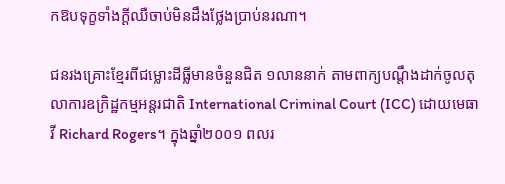កឱបទុក្ខទាំងក្តីឈឺចាប់មិនដឹងថ្លែងប្រាប់នរណា។

ជនរងគ្រោះខ្មែរពីជម្លោះដីធ្លីមានចំនួនជិត ១លាននាក់ តាមពាក្យបណ្តឹងដាក់ចូលតុលាការឧក្រិដ្ឋកម្មអន្តរជាតិ International Criminal Court (ICC) ដោយមេធាវី Richard Rogers។ ក្នុងឆ្នាំ២០០១ ពលរ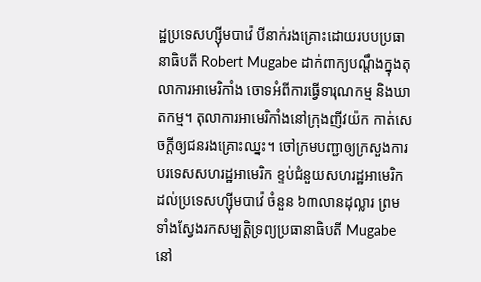ដ្ឋប្រទេសហ្ស៊ីមបាវ៉េ បីនាក់រងគ្រោះដោយរបបប្រធានាធិបតី Robert Mugabe ដាក់ពាក្យបណ្ដឹងក្នុងតុលាការអាមេរិកាំង ចោទអំពីការធ្វើទារុណកម្ម និងឃាតកម្ម។ តុលាការអាមេរិកាំងនៅក្រុងញីវយ៉ក កាត់សេចក្តីឲ្យជនរងគ្រោះឈ្នះ។ ចៅក្រមបញ្ជាឲ្យក្រសួងការបរទេសសហរដ្ឋអាមេរិក ខ្ទប់ជំនួយសហរដ្ឋអាមេរិកដល់ប្រទេសហ្ស៊ីមបាវ៉េ ចំនួន ៦៣លានដុល្លារ ព្រមទាំងស្វែងរកសម្បត្តិទ្រព្យប្រធានាធិបតី Mugabe នៅ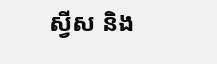ស្វីស និង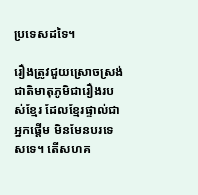ប្រទេសដទៃ។

រឿងត្រូវជួយស្រោចស្រង់ជាតិមាតុភូមិជារឿងរបស់ខ្មែរ ដែលខ្មែរផ្ទាល់ជាអ្នកផ្តើម មិនមែនបរទេសទេ។ តើសហគ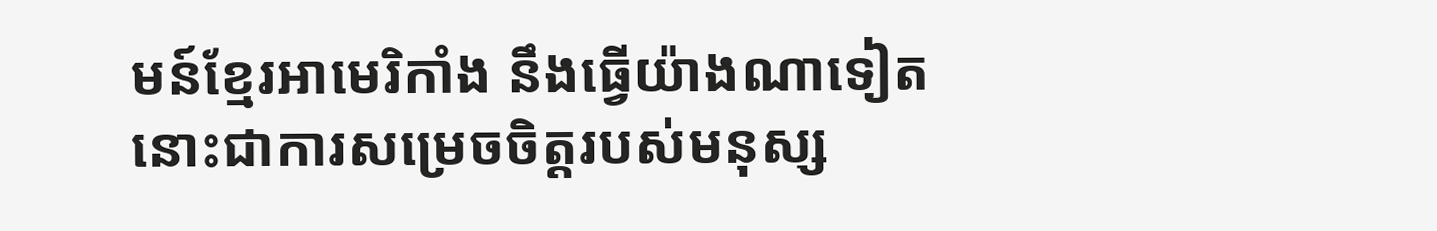មន៍ខ្មែរអាមេរិកាំង នឹងធ្វើយ៉ាងណាទៀតនោះជាការសម្រេចចិត្តរបស់មនុស្ស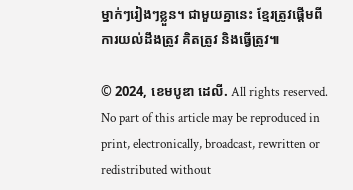ម្នាក់ៗរៀងៗខ្លួន។ ជាមួយគ្នានេះ ខ្មែរត្រូវផ្តើមពីការយល់ដឹងត្រូវ គិតត្រូវ និងធ្វើត្រូវ៕

© 2024, ខេមបូឌា ដេលី. All rights reserved. No part of this article may be reproduced in print, electronically, broadcast, rewritten or redistributed without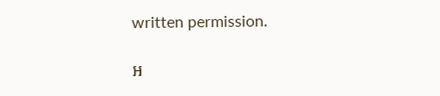written permission.

អ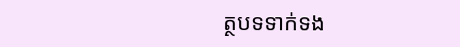ត្ថបទទាក់ទង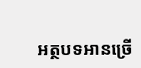អត្ថបទអានច្រើ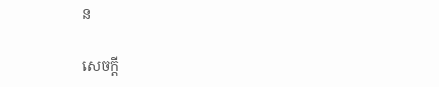ន

សេចក្ដី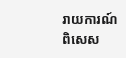រាយការណ៍ពិសេស